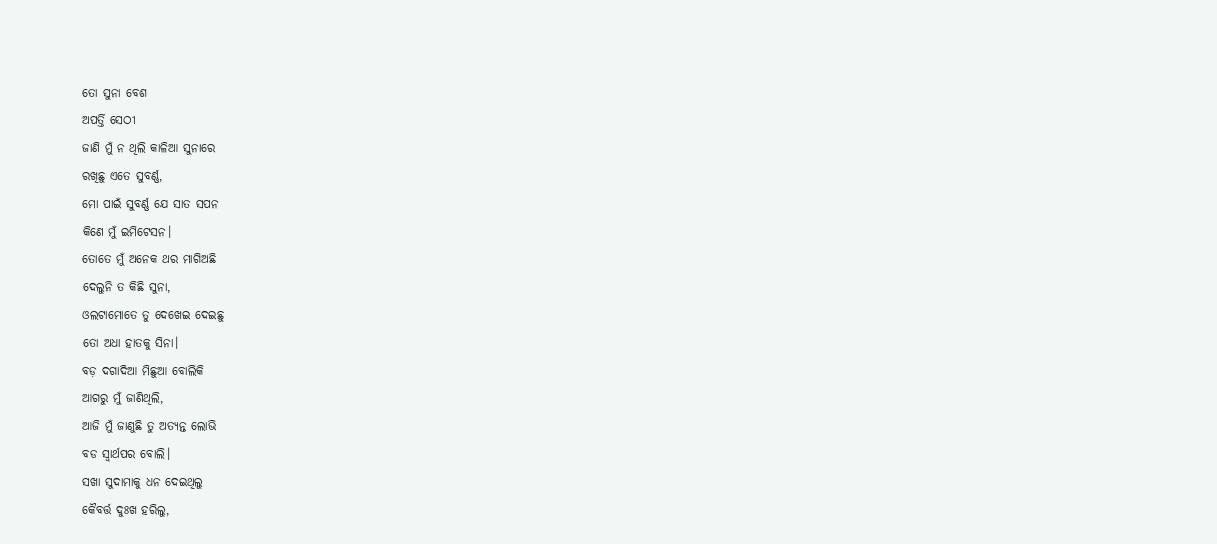ତୋ ସୁନା ବେଶ
ଅପର୍ତ୍ତି ସେଠୀ
ଜାଣି ମୁଁ ନ ଥିଲି କାଳିଆ ସୁନାରେ
ରଖିଛୁ ଏତେ ସୁବର୍ଣ୍ଣ,
ମୋ ପାଇଁ ସୁବର୍ଣ୍ଣ ଯେ ସାତ ସପନ
କିଣେ ମୁଁ ଇମିଟେସନ।
ତୋତେ ମୁଁ ଅନେକ ଥର ମାଗିଅଛି
ଦେଲୁନି ତ କିଛି ସୁନା,
ଓଲଟାମୋତେ ତୁ ଦେଖେଇ ଦେଇଛୁ
ତୋ ଅଧା ହାତକୁ ସିନା।
ବଡ଼ ଦଗାଦିଆ ମିଛୁଆ ବୋଲିକି
ଆଗରୁ ମୁଁ ଜାଣିଥିଲି,
ଆଜି ମୁଁ ଜାଣୁଛି ତୁ ଅତ୍ୟନ୍ତ ଲୋଭି
ବଡ ସ୍ଵାର୍ଥପର ବୋଲି।
ସଖା ସୁଦାମାକୁ ଧନ ଦେଇଥିଲୁ
କୈବର୍ତ୍ତ ଦୁଃଖ ହରିଲୁ,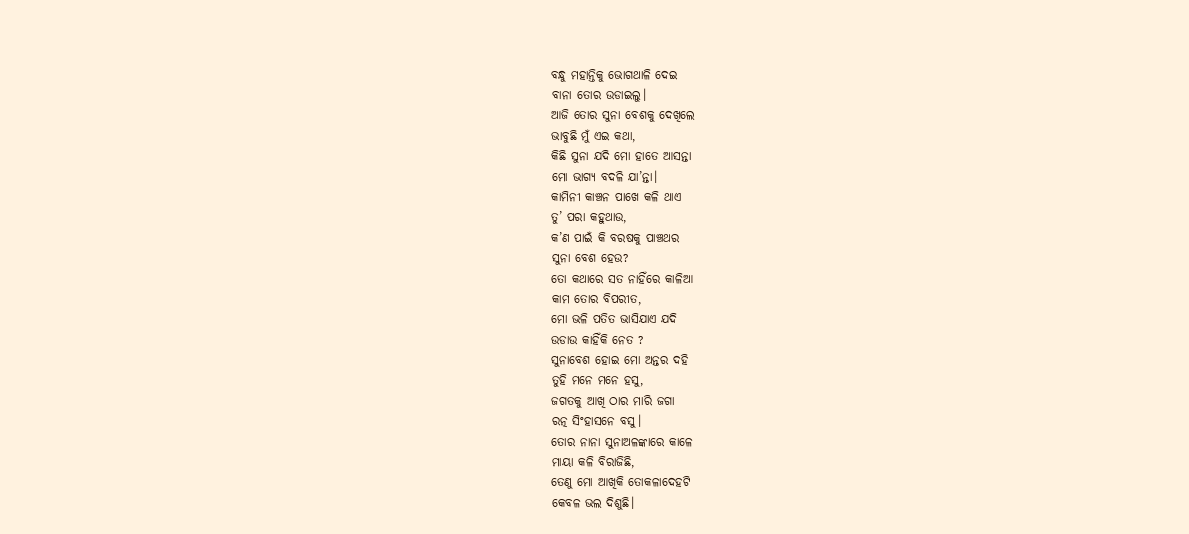ବନ୍ଧୁ ମହାନ୍ତିକୁ ଭୋଗଥାଳି ଦେଇ
ବାନା ତୋର ଉଡାଇଲୁ।
ଆଜି ତୋର ସୁନା ବେଶକୁ ଦେଖିଲେ
ଭାବୁଛି ମୁଁ ଏଇ କଥା,
କିଛି ସୁନା ଯଦି ମୋ ହାତେ ଆସନ୍ତା
ମୋ ଭାଗ୍ୟ ବଦଳି ଯା’ନ୍ତା।
କାମିନୀ କାଞ୍ଚନ ପାଖେ କଳି ଥାଏ
ତୁ’ ପରା କହୁଥାଉ,
କ’ଣ ପାଇଁ କି ବରଷକୁ ପାଞ୍ଚଥର
ସୁନା ବେଶ ହେଉ?
ତୋ କଥାରେ ସତ ନାହିଁରେ କାଳିଆ
କାମ ତୋର ବିପରୀତ,
ମୋ ଭଳି ପତିତ ଭାସିଯାଏ ଯଦି
ଉଡାଉ କାହିଁକି ନେତ ?
ସୁନାବେଶ ହୋଇ ମୋ ଅନ୍ତର ଦହି
ତୁହି ମନେ ମନେ ହସୁ,
ଜଗତକୁ ଆଖି ଠାର ମାରି ଜଗା
ରତ୍ନ ସିଂହାସନେ ବସୁ।
ତୋର ନାନା ସୁନାଅଳଙ୍କାରେ କାଳେ
ମାୟା କଳି ବିରାଜିଛି,
ତେଣୁ ମୋ ଆଖିକି ତୋକଳାଦେହଟି
କେବଳ ଭଲ ଦିଶୁଛି।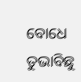ବୋଧେ ତୁଭାବିଛୁ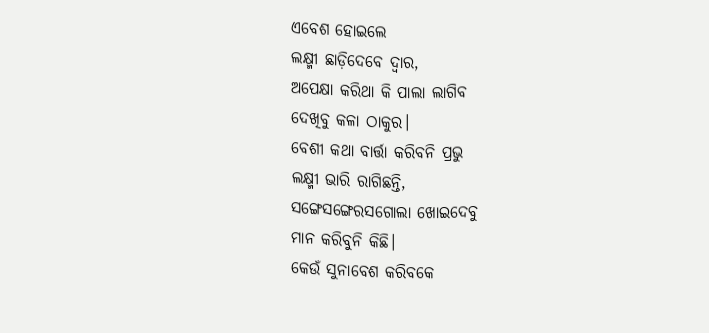ଏବେଶ ହୋଇଲେ
ଲକ୍ଷ୍ମୀ ଛାଡ଼ିଦେବେ ଦ୍ଵାର,
ଅପେକ୍ଷା କରିଥା କି ପାଲା ଲାଗିବ
ଦେଖିବୁ କଳା ଠାକୁର।
ବେଶୀ କଥା ବାର୍ତ୍ତା କରିବନି ପ୍ରଭୁ
ଲକ୍ଷ୍ମୀ ଭାରି ରାଗିଛନ୍ତି,
ସଙ୍ଗେସଙ୍ଗେରସଗୋଲା ଖୋଇଦେବୁ
ମାନ କରିବୁନି କିଛି।
କେଉଁ ସୁନାବେଶ କରିବକେ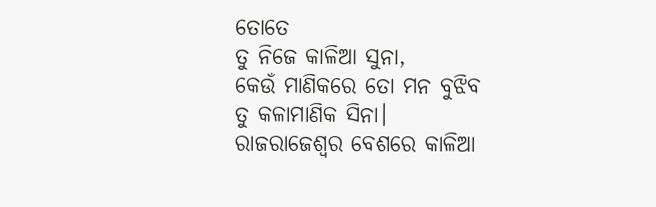ତୋତେ
ତୁ ନିଜେ କାଳିଆ ସୁନା,
କେଉଁ ମାଣିକରେ ତୋ ମନ ବୁଝିବ
ତୁ କଳାମାଣିକ ସିନା।
ରାଜରାଜେଶ୍ଵର ବେଶରେ କାଳିଆ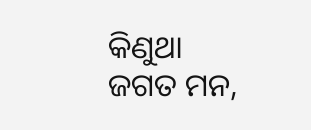କିଣୁଥା ଜଗତ ମନ,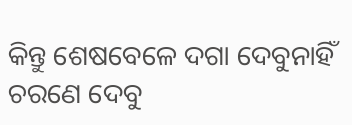କିନ୍ତୁ ଶେଷବେଳେ ଦଗା ଦେବୁନାହିଁ
ଚରଣେ ଦେବୁ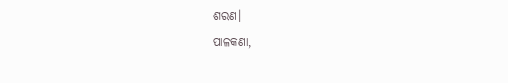ଶରଣ।
ପାଳକଣା,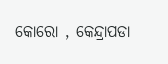କୋରୋ , କେନ୍ଦ୍ରାପଡା